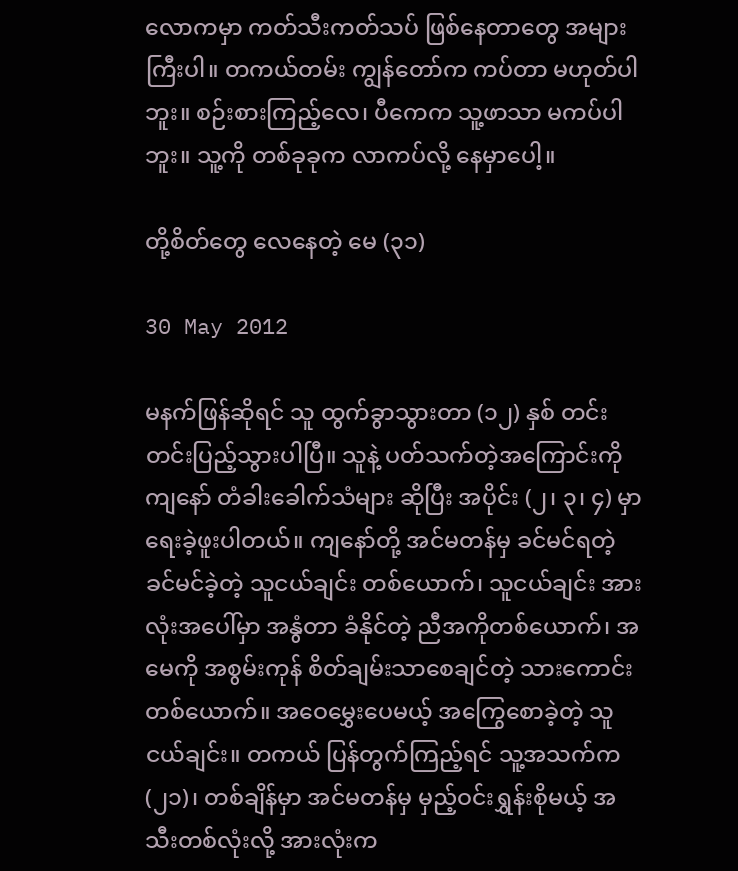လောကမှာ ကတ်သီးကတ်သပ် ဖြစ်နေတာတွေ အများကြီးပါ။ တကယ်တမ်း ကျွန်တော်က ကပ်တာ မဟုတ်ပါဘူး။ စဉ်းစားကြည့်လေ၊ ပီကေက သူ့ဖာသာ မကပ်ပါဘူး။ သူ့ကို တစ်ခုခုက လာကပ်လို့ နေမှာပေါ့။

တို့စိတ်တွေ လေနေတဲ့ မေ (၃၁)

30 May 2012

မနက်ဖြန်ဆိုရင် သူ ထွက်ခွာသွားတာ (၁၂) နှစ် တင်းတင်းပြည့်သွားပါပြီ။ သူနဲ့ ပတ်သက်တဲ့အကြောင်းကို ကျနော် တံခါးခေါက်သံများ ဆိုပြီး အပိုင်း (၂၊ ၃၊ ၄) မှာ ရေးခဲ့ဖူးပါတယ်။ ကျနော်တို့ အင်မတန်မှ ခင်မင်ရတဲ့ ခင်မင်ခဲ့တဲ့ သူငယ်ချင်း တစ်ယောက်၊ သူငယ်ချင်း အားလုံးအပေါ်မှာ အနွံတာ ခံနိုင်တဲ့ ညီအကိုတစ်ယောက်၊ အမေကို အစွမ်းကုန် စိတ်ချမ်းသာစေချင်တဲ့ သားကောင်း တစ်ယောက်။ အဝေမွှေးပေမယ့် အကြွေစောခဲ့တဲ့ သူငယ်ချင်း။ တကယ် ပြန်တွက်ကြည့်ရင် သူ့အသက်က (၂၁)၊ တစ်ချိန်မှာ အင်မတန်မှ မှည့်ဝင်းရွှန်းစိုမယ့် အသီးတစ်လုံးလို့ အားလုံးက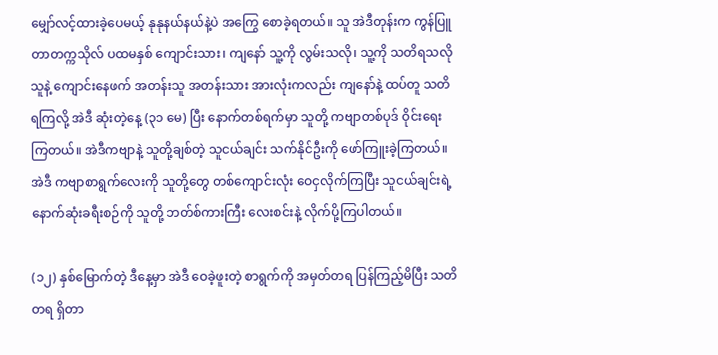မျှော်လင့်ထားခဲ့ပေမယ့် နုနုနယ်နယ်နဲ့ပဲ အကြွေ စောခဲ့ရတယ်။ သူ အဲဒီတုန်းက ကွန်ပြူတာတက္ကသိုလ် ပထမနှစ် ကျောင်းသား၊ ကျနော် သူ့ကို လွမ်းသလို၊ သူ့ကို သတိရသလို သူနဲ့ ကျောင်းနေဖက် အတန်းသူ အတန်းသား အားလုံးကလည်း ကျနော်နဲ့ ထပ်တူ သတိရကြလို့ အဲဒီ ဆုံးတဲ့နေ့ (၃၁ မေ) ပြီး နောက်တစ်ရက်မှာ သူတို့ ကဗျာတစ်ပုဒ် ဝိုင်းရေးကြတယ်။ အဲဒီကဗျာနဲ့ သူတို့ချစ်တဲ့ သူငယ်ချင်း သက်နိုင်ဦးကို ဖော်ကြူးခဲ့ကြတယ်။ အဲဒီ ကဗျာစာရွက်လေးကို သူတို့တွေ တစ်ကျောင်းလုံး ဝေငှလိုက်ကြပြီး သူငယ်ချင်းရဲ့ နောက်ဆုံးခရီးစဉ်ကို သူတို့ ဘတ်စ်ကားကြီး လေးစင်းနဲ့ လိုက်ပို့ကြပါတယ်။

(၁၂) နှစ်မြောက်တဲ့ ဒီနေ့မှာ အဲဒီ ဝေခဲ့ဖူးတဲ့ စာရွက်ကို အမှတ်တရ ပြန်ကြည့်မိပြီး သတိတရ ရှိတာ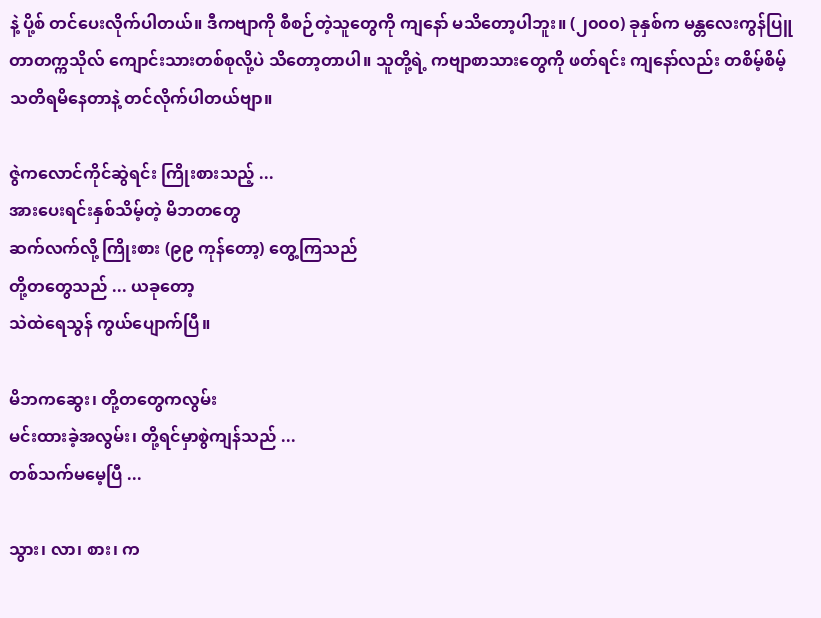နဲ့ ပို့စ် တင်ပေးလိုက်ပါတယ်။ ဒီကဗျာကို စီစဉ်တဲ့သူတွေကို ကျနော် မသိတော့ပါဘူး။ (၂၀၀၀) ခုနှစ်က မန္တလေးကွန်ပြူတာတက္ကသိုလ် ကျောင်းသားတစ်စုလို့ပဲ သိတော့တာပါ။ သူတို့ရဲ့ ကဗျာစာသားတွေကို ဖတ်ရင်း ကျနော်လည်း တစိမ့်စိမ့် သတိရမိနေတာနဲ့ တင်လိုက်ပါတယ်ဗျာ။

ဇွဲကလောင်ကိုင်ဆွဲရင်း ကြိုးစားသည့် ...
အားပေးရင်းနှစ်သိမ့်တဲ့ မိဘတတွေ
ဆက်လက်လို့ ကြိုးစား (၉၉ ကုန်တော့) တွေ့ကြသည်
တို့တတွေသည် ... ယခုတော့
သဲထဲရေသွန် ကွယ်ပျောက်ပြီ။

မိဘကဆွေး၊ တို့တတွေကလွမ်း
မင်းထားခဲ့အလွမ်း၊ တို့ရင်မှာစွဲကျန်သည် ...
တစ်သက်မမေ့ပြီ ...

သွား၊ လာ၊ စား၊ က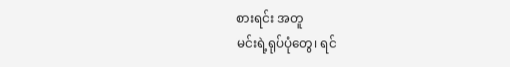စားရင်း အတူ
မင်းရဲ့ရုပ်ပုံတွေ၊ ရင်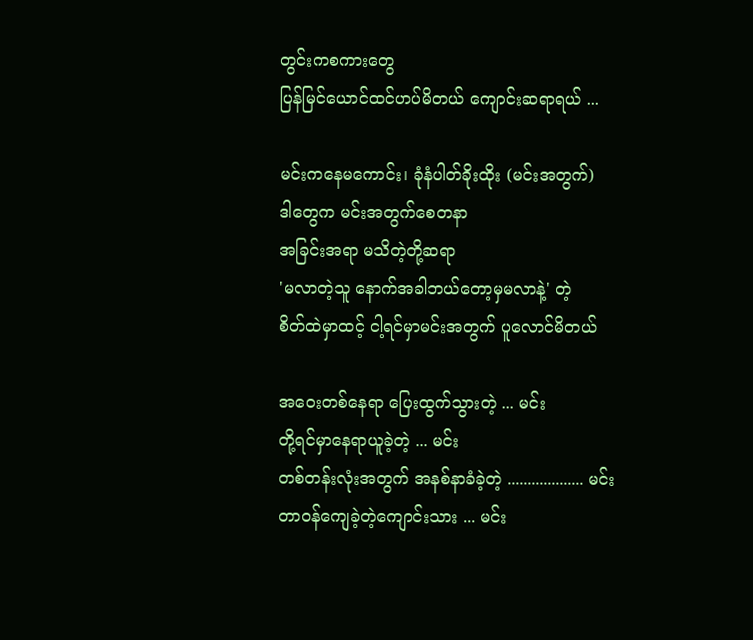တွင်းကစကားတွေ
ပြန်မြင်ယောင်ထင်ဟပ်မိတယ် ကျောင်းဆရာရယ် ...

မင်းကနေမကောင်း၊ ခုံနံပါတ်ခိုးထိုး (မင်းအတွက်)
ဒါတွေက မင်းအတွက်စေတနာ
အခြင်းအရာ မသိတဲ့တို့ဆရာ
'မလာတဲ့သူ နောက်အခါဘယ်တော့မှမလာနဲ့' တဲ့
စိတ်ထဲမှာထင့် ငါ့ရင်မှာမင်းအတွက် ပူလောင်မိတယ်

အဝေးတစ်နေရာ ပြေးထွက်သွားတဲ့ ... မင်း
တို့ရင်မှာနေရာယူခဲ့တဲ့ ... မင်း
တစ်တန်းလုံးအတွက် အနစ်နာခံခဲ့တဲ့ ................... မင်း
တာဝန်ကျေခဲ့တဲ့ကျောင်းသား ... မင်း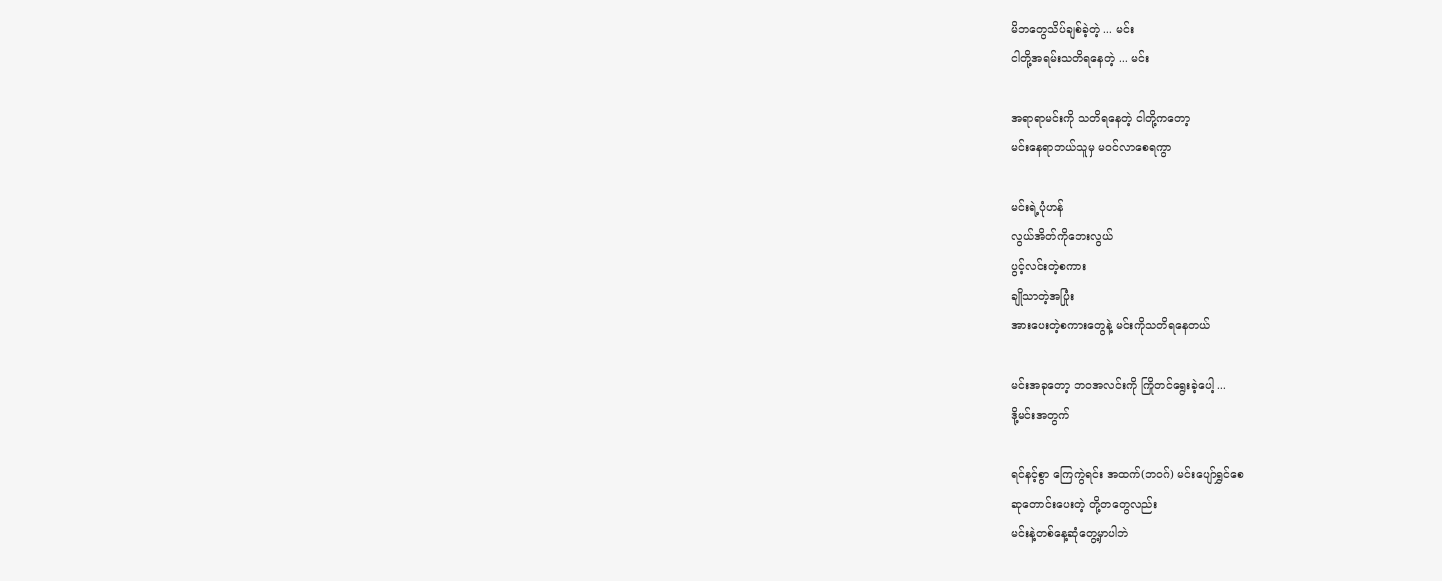မိဘတွေသိပ်ချစ်ခဲ့တဲ့ ... မင်း
ငါတို့အရမ်းသတိရနေတဲ့ ... မင်း

အရာရာမင်းကို သတိရနေတဲ့ ငါတို့ကတော့
မင်းနေရာဘယ်သူမှ မဝင်လာစေရကွာ

မင်းရဲ့ပုံဟန်
လွယ်အိတ်ကိုဘေးလွယ်
ပွင့်လင်းတဲ့စကား
ချိုသာတဲ့အပြုံး
အားပေးတဲ့စကားတွေနဲ့ မင်းကိုသတိရနေတယ်

မင်းအခုတော့ ဘဝအလင်းကို ကြိုတင်ရွေးခဲ့ပေါ့ ...
ဒို့မင်းအတွက်

ရင်နင့်စွာ ကြေကွဲရင်း အထက်(ဘဝဂ်) မင်းပျော်ရွှင်စေ
ဆုတောင်းပေးတဲ့ တို့တတွေလည်း
မင်းနဲ့တစ်နေ့ဆုံတွေ့မှာပါဘဲ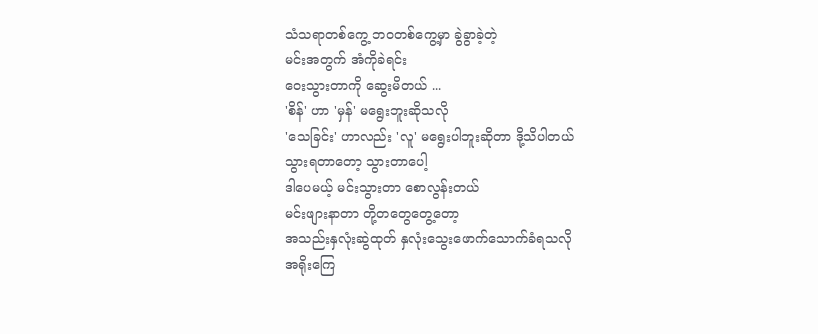သံသရာတစ်ကွေ့ ဘဝတစ်ကွေ့မှာ ခွဲခွာခဲ့တဲ့
မင်းအတွက် အံကိုခဲရင်း
ဝေးသွားတာကို ဆွေးမိတယ် ...
'စိန်' ဟာ 'မှန်' မရွေးဘူးဆိုသလို
'သေခြင်း' ဟာလည်း 'လူ' မရွေးပါဘူးဆိုတာ ဒို့သိပါတယ်
သွားရတာတော့ သွားတာပေါ့
ဒါပေမယ့် မင်းသွားတာ စောလွန်းတယ်
မင်းဖျားနာတာ တို့တတွေတွေ့တော့
အသည်းနှလုံးဆွဲထုတ် နှလုံးသွေးဖောက်သောက်ခံရသလို
အရိုးကြေ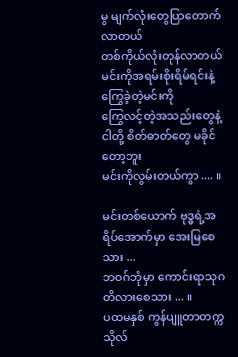မွ မျက်လုံးတွေပြာတောက်လာတယ်
တစ်ကိုယ်လုံးတုန်လာတယ်
မင်းကိုအရမ်းစိုးရိမ်ရင်းနဲ့ ကြွေခဲ့တဲ့မင်းကို
ကြွေလင့်တဲ့အသည်းတွေနဲ့ ငါတို့ စိတ်ဓာတ်တွေ မခိုင်တော့ဘူး
မင်းကိုလွမ်းတယ်ကွာ .... ။

မင်းတစ်ယောက် ဗုဒ္ဓရဲ့အရိပ်အောက်မှာ အေးမြစေသား ...
ဘဝဂ်ဘုံမှာ ကောင်းရာသုဂတိလားစေသား ... ။
ပထမနှစ် ကွန်ပျူတာတက္ကသိုလ်